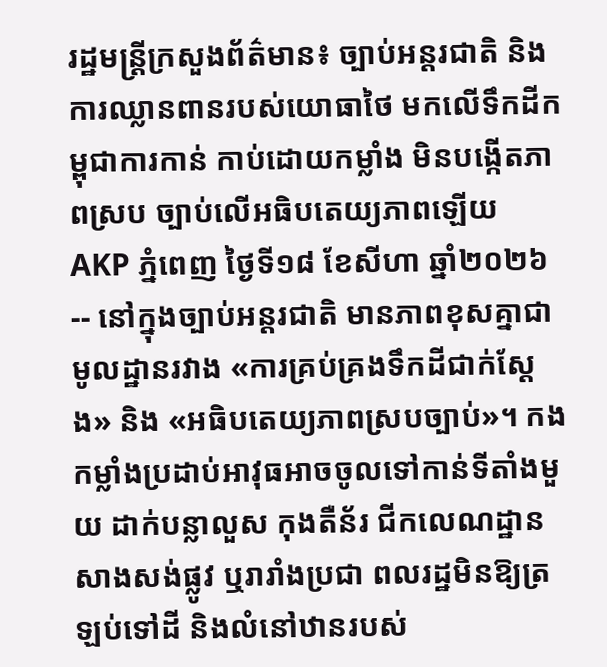រដ្ឋមន្រ្ដីក្រសួងព័ត៌មាន៖ ច្បាប់អន្តរជាតិ និងការឈ្លានពានរបស់យោធាថៃ មកលើទឹកដីកម្ពុជាការកាន់ កាប់ដោយកម្លាំង មិនបង្កើតភាពស្រប ច្បាប់លើអធិបតេយ្យភាពឡើយ
AKP ភ្នំពេញ ថ្ងៃទី១៨ ខែសីហា ឆ្នាំ២០២៦ -- នៅក្នុងច្បាប់អន្តរជាតិ មានភាពខុសគ្នាជាមូលដ្ឋានរវាង «ការគ្រប់គ្រងទឹកដីជាក់ស្តែង» និង «អធិបតេយ្យភាពស្របច្បាប់»។ កងកម្លាំងប្រដាប់អាវុធអាចចូលទៅកាន់ទីតាំងមួយ ដាក់បន្លាលួស កុងតឺន័រ ជីកលេណដ្ឋាន សាងសង់ផ្លូវ ឬរារាំងប្រជា ពលរដ្ឋមិនឱ្យត្រឡប់ទៅដី និងលំនៅឋានរបស់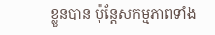ខ្លួនបាន ប៉ុន្តែសកម្មភាពទាំង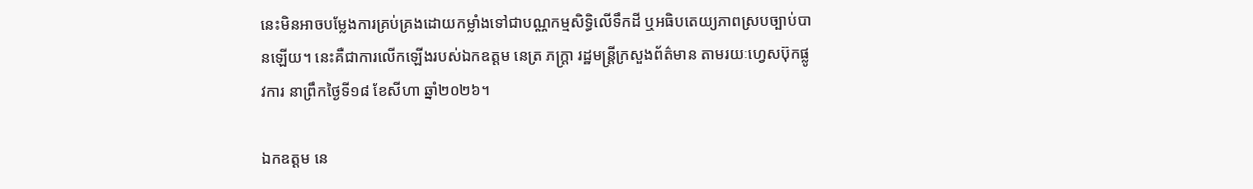នេះមិនអាចបម្លែងការគ្រប់គ្រងដោយកម្លាំងទៅជាបណ្ណកម្មសិទ្ធិលើទឹកដី ឬអធិបតេយ្យភាពស្របច្បាប់បានឡើយ។ នេះគឺជាការលើកឡើងរបស់ឯកឧត្ដម នេត្រ ភក្រ្ដា រដ្ឋមន្រ្ដីក្រសួងព័ត៌មាន តាមរយៈហ្វេសប៊ុកផ្លូវការ នាព្រឹកថ្ងៃទី១៨ ខែសីហា ឆ្នាំ២០២៦។

ឯកឧត្ដម នេ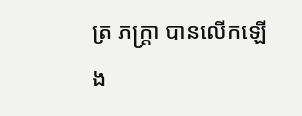ត្រ ភក្រ្ដា បានលើកឡើង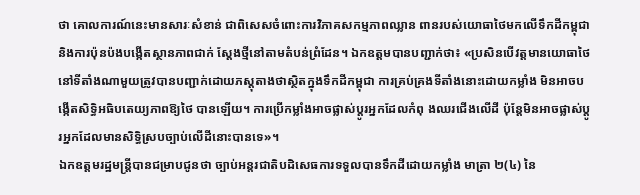ថា គោលការណ៍នេះមានសារៈសំខាន់ ជាពិសេសចំពោះការវិភាគសកម្មភាពឈ្លាន ពានរបស់យោធាថៃមកលើទឹកដីកម្ពុជា និងការប៉ុនប៉ងបង្កើតស្ថានភាពជាក់ ស្តែងថ្មីនៅតាមតំបន់ព្រំដែន។ ឯកឧត្ដមបានបញ្ជាក់ថា៖ «ប្រសិនបើវត្តមានយោធាថៃ នៅទីតាំងណាមួយត្រូវបានបញ្ជាក់ដោយភស្តុតាងថាស្ថិតក្នុងទឹកដីកម្ពុជា ការគ្រប់គ្រងទីតាំងនោះដោយកម្លាំង មិនអាចបង្កើតសិទ្ធិអធិបតេយ្យភាពឱ្យថៃ បានឡើយ។ ការប្រើកម្លាំងអាចផ្លាស់ប្តូរអ្នកដែលកំពុ ងឈរជើងលើដី ប៉ុន្តែមិនអាចផ្លាស់ប្តូរអ្នកដែលមានសិទ្ធិស្របច្បាប់លើដីនោះបានទេ»។
ឯកឧត្ដមរដ្ឋមន្រ្ដីបានជម្រាបជូនថា ច្បាប់អន្តរជាតិបដិសេធការទទួលបានទឹកដីដោយកម្លាំង មាត្រា ២(៤) នៃ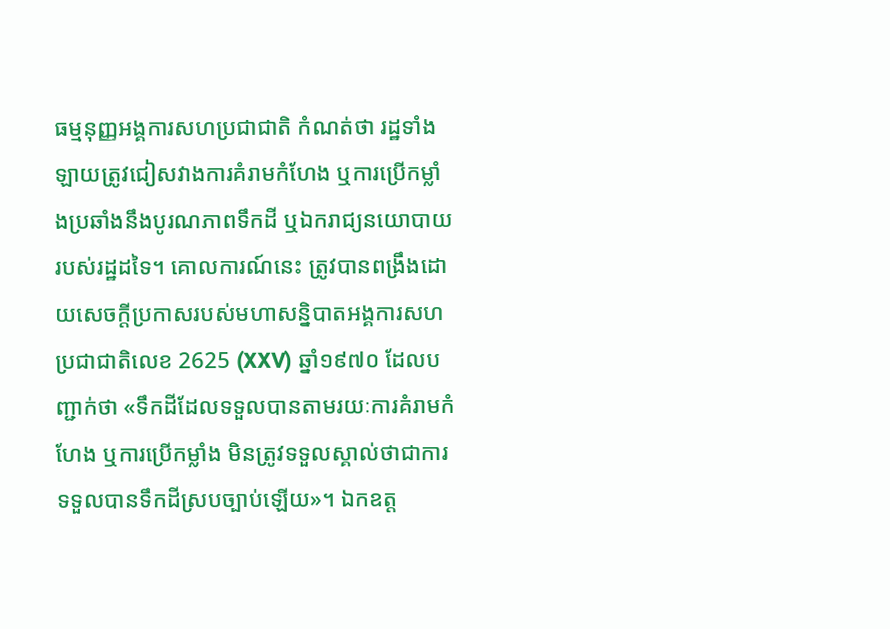ធម្មនុញ្ញអង្គការសហប្រជាជាតិ កំណត់ថា រដ្ឋទាំងឡាយត្រូវជៀសវាងការគំរាមកំហែង ឬការប្រើកម្លាំងប្រឆាំងនឹងបូរណភាពទឹកដី ឬឯករាជ្យនយោបាយរបស់រដ្ឋដទៃ។ គោលការណ៍នេះ ត្រូវបានពង្រឹងដោយសេចក្តីប្រកាសរបស់មហាសន្និបាតអង្គការសហប្រជាជាតិលេខ 2625 (XXV) ឆ្នាំ១៩៧០ ដែលបញ្ជាក់ថា «ទឹកដីដែលទទួលបានតាមរយៈការគំរាមកំហែង ឬការប្រើកម្លាំង មិនត្រូវទទួលស្គាល់ថាជាការទទួលបានទឹកដីស្របច្បាប់ឡើយ»។ ឯកឧត្ដ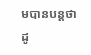មបានបន្ដថា ដូ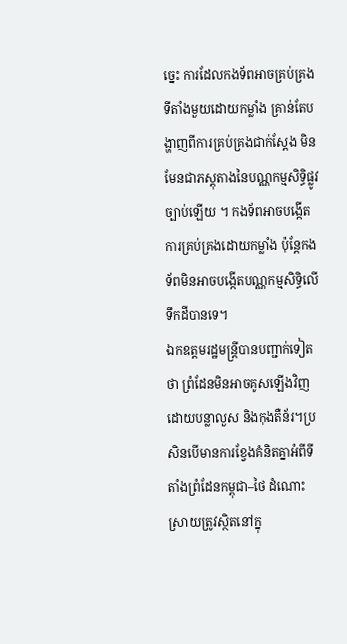ច្នេះ ការដែលកងទ័ពអាចគ្រប់គ្រងទីតាំងមួយដោយកម្លាំង គ្រាន់តែបង្ហាញពីការគ្រប់គ្រងជាក់ស្តែង មិនមែនជាភស្តុតាងនៃបណ្ណកម្មសិទ្ធិផ្លូវច្បាប់ឡើយ ។ កងទ័ពអាចបង្កើតការគ្រប់គ្រងដោយកម្លាំង ប៉ុន្តែកងទ័ពមិនអាចបង្កើតបណ្ណកម្មសិទ្ធិលើទឹកដីបានទេ។
ឯកឧត្ដមរដ្ឋមន្រ្ដីបានបញ្ជាក់ទៀតថា ព្រំដែនមិនអាចគូសឡើងវិញដោយបន្លាលួស និងកុងតឺន័រ។ប្រសិនបើមានការខ្វែងគំនិតគ្នាអំពីទីតាំងព្រំដែនកម្ពុជា–ថៃ ដំណោះស្រាយត្រូវស្ថិតនៅក្នុ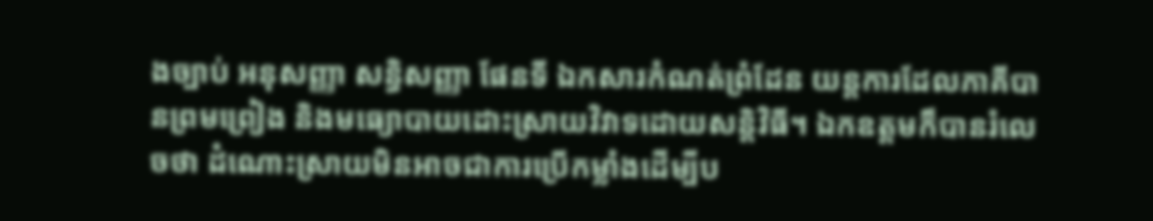ងច្បាប់ អនុសញ្ញា សន្ធិសញ្ញា ផែនទី ឯកសារកំណត់ព្រំដែន យន្តការដែលភាគីបានព្រមព្រៀង និងមធ្យោបាយដោះស្រាយវិវាទដោយសន្តិវិធី។ ឯកឧត្ដមក៏បានរំលេចថា ដំណោះស្រាយមិនអាចជាការប្រើកម្លាំងដើម្បីប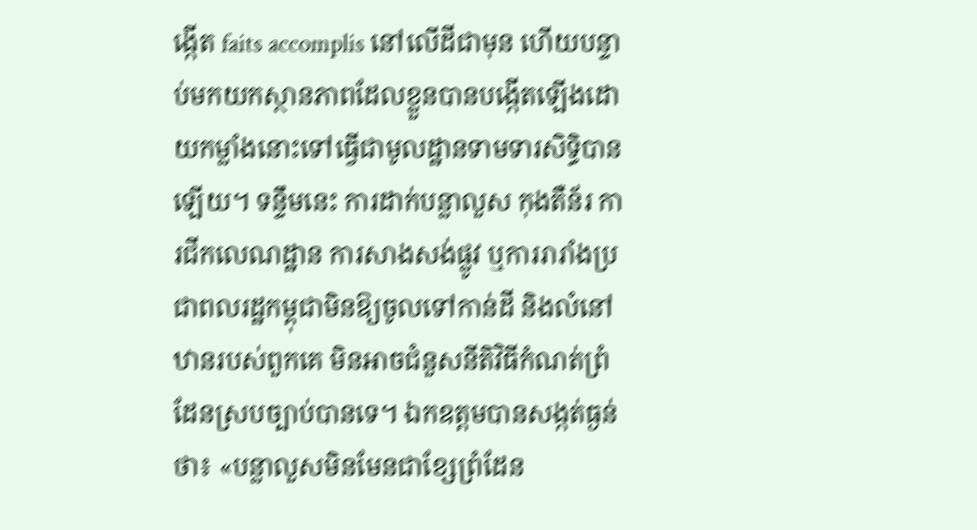ង្កើត faits accomplis នៅលើដីជាមុន ហើយបន្ទាប់មកយកស្ថានភាពដែលខ្លួនបានបង្កើតឡើងដោយកម្លាំងនោះទៅធ្វើជាមូលដ្ឋានទាមទារសិទ្ធិបានឡើយ។ ទន្ទឹមនេះ ការដាក់បន្លាលួស កុងតឺន័រ ការជីកលេណដ្ឋាន ការសាងសង់ផ្លូវ ឬការរារាំងប្រជាពលរដ្ឋកម្ពុជាមិនឱ្យចូលទៅកាន់ដី និងលំនៅឋានរបស់ពួកគេ មិនអាចជំនួសនីតិវិធីកំណត់ព្រំដែនស្របច្បាប់បានទេ។ ឯកឧត្ដមបានសង្កត់ធ្ងន់ថា៖ «បន្លាលួសមិនមែនជាខ្សែព្រំដែន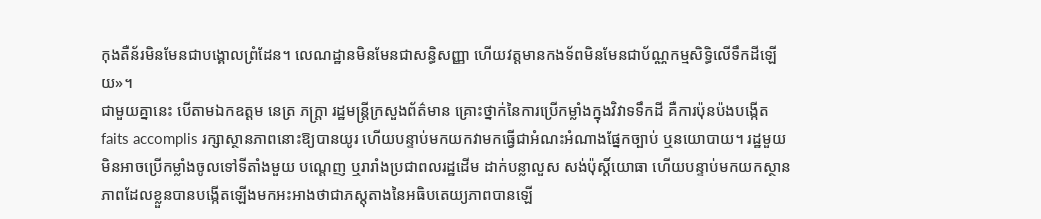កុងតឺន័រមិនមែនជាបង្គោលព្រំដែន។ លេណដ្ឋានមិនមែនជាសន្ធិសញ្ញា ហើយវត្តមានកងទ័ពមិនមែនជាប័ណ្ណកម្មសិទ្ធិលើទឹកដីឡើយ»។
ជាមួយគ្នានេះ បើតាមឯកឧត្ដម នេត្រ ភក្រ្ដា រដ្ឋមន្រ្ដីក្រសួងព័ត៌មាន គ្រោះថ្នាក់នៃការប្រើកម្លាំងក្នុងវិវាទទឹកដី គឺការប៉ុនប៉ងបង្កើត faits accomplis រក្សាស្ថានភាពនោះឱ្យបានយូរ ហើយបន្ទាប់មកយកវាមកធ្វើជាអំណះអំណាងផ្នែកច្បាប់ ឬនយោបាយ។ រដ្ឋមួយមិនអាចប្រើកម្លាំងចូលទៅទីតាំងមួយ បណ្តេញ ឬរារាំងប្រជាពលរដ្ឋដើម ដាក់បន្លាលួស សង់ប៉ុស្តិ៍យោធា ហើយបន្ទាប់មកយកស្ថានភាពដែលខ្លួនបានបង្កើតឡើងមកអះអាងថាជាភស្តុតាងនៃអធិបតេយ្យភាពបានឡើ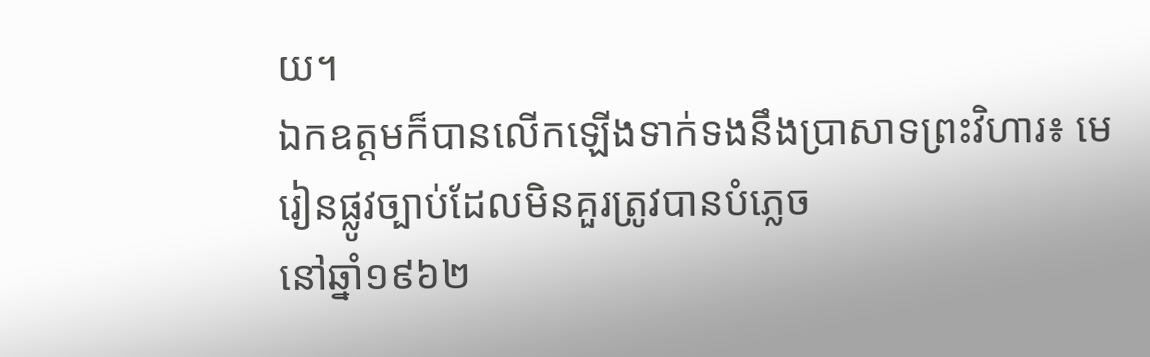យ។
ឯកឧត្ដមក៏បានលើកឡើងទាក់ទងនឹងប្រាសាទព្រះវិហារ៖ មេរៀនផ្លូវច្បាប់ដែលមិនគួរត្រូវបានបំភ្លេច
នៅឆ្នាំ១៩៦២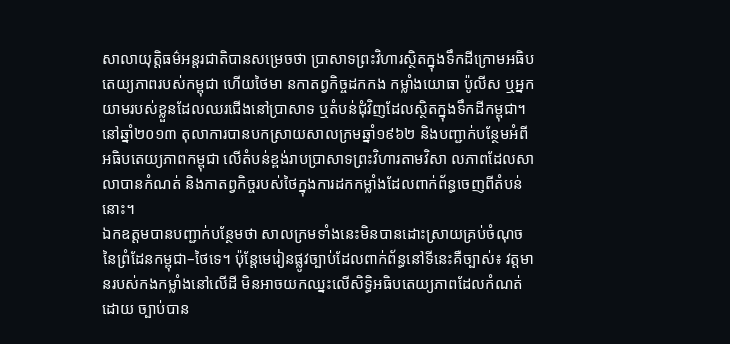សាលាយុត្តិធម៌អន្តរជាតិបានសម្រេចថា ប្រាសាទព្រះវិហារស្ថិតក្នុងទឹកដីក្រោមអធិបតេយ្យភាពរបស់កម្ពុជា ហើយថៃមា នកាតព្វកិច្ចដកកង កម្លាំងយោធា ប៉ូលីស ឬអ្នកយាមរបស់ខ្លួនដែលឈរជើងនៅប្រាសាទ ឬតំបន់ជុំវិញដែលស្ថិតក្នុងទឹកដីកម្ពុជា។ នៅឆ្នាំ២០១៣ តុលាការបានបកស្រាយសាលក្រមឆ្នាំ១៩៦២ និងបញ្ជាក់បន្ថែមអំពីអធិបតេយ្យភាពកម្ពុជា លើតំបន់ខ្ពង់រាបប្រាសាទព្រះវិហារតាមវិសា លភាពដែលសាលាបានកំណត់ និងកាតព្វកិច្ចរបស់ថៃក្នុងការដកកម្លាំងដែលពាក់ព័ន្ធចេញពីតំបន់នោះ។
ឯកឧត្ដមបានបញ្ជាក់បន្ថែមថា សាលក្រមទាំងនេះមិនបានដោះស្រាយគ្រប់ចំណុចនៃព្រំដែនកម្ពុជា–ថៃទេ។ ប៉ុន្តែមេរៀនផ្លូវច្បាប់ដែលពាក់ព័ន្ធនៅទីនេះគឺច្បាស់៖ វត្តមានរបស់កងកម្លាំងនៅលើដី មិនអាចយកឈ្នះលើសិទ្ធិអធិបតេយ្យភាពដែលកំណត់ដោយ ច្បាប់បាន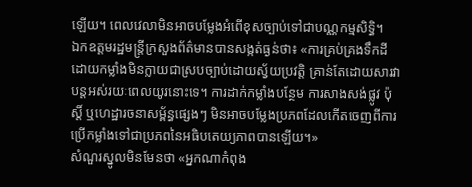ឡើយ។ ពេលវេលាមិនអាចបម្លែងអំពើខុសច្បាប់ទៅជាបណ្ណកម្មសិទ្ធិ។
ឯកឧត្ដមរដ្ឋមន្រ្ដីក្រសួងព័ត៌មានបានសង្កត់ធ្ងន់ថា៖ «ការគ្រប់គ្រងទឹកដីដោយកម្លាំងមិនក្លាយជាស្របច្បាប់ដោយស្វ័យប្រវត្តិ គ្រាន់តែដោយសារវាបន្តអស់រយៈពេលយូរនោះទេ។ ការដាក់កម្លាំងបន្ថែម ការសាងសង់ផ្លូវ ប៉ុស្តិ៍ ឬហេដ្ឋារចនាសម្ព័ន្ធផ្សេងៗ មិនអាចបម្លែងប្រភពដែលកើតចេញពីការប្រើកម្លាំងទៅជាប្រភពនៃអធិបតេយ្យភាពបានឡើយ។»
សំណួរស្នូលមិនមែនថា «អ្នកណាកំពុង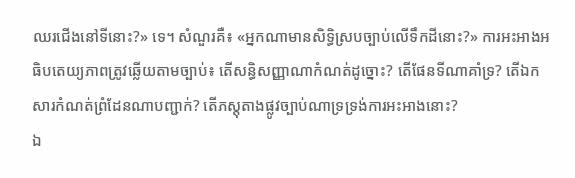ឈរជើងនៅទីនោះ?» ទេ។ សំណួរគឺ៖ «អ្នកណាមានសិទ្ធិស្របច្បាប់លើទឹកដីនោះ?» ការអះអាងអធិបតេយ្យភាពត្រូវឆ្លើយតាមច្បាប់៖ តើសន្ធិសញ្ញាណាកំណត់ដូច្នោះ? តើផែនទីណាគាំទ្រ? តើឯកសារកំណត់ព្រំដែនណាបញ្ជាក់? តើភស្តុតាងផ្លូវច្បាប់ណាទ្រទ្រង់ការអះអាងនោះ?
ឯ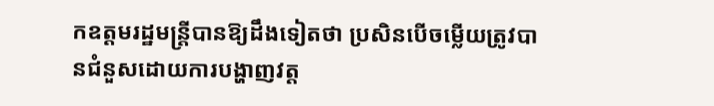កឧត្ដមរដ្ឋមន្រ្ដីបានឱ្យដឹងទៀតថា ប្រសិនបើចម្លើយត្រូវបានជំនួសដោយការបង្ហាញវត្ត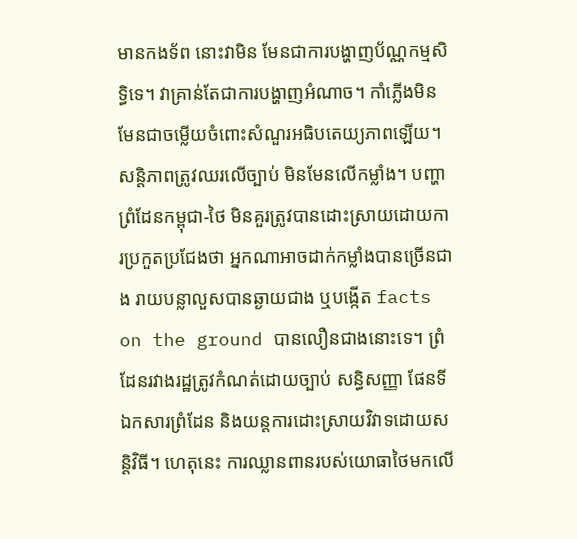មានកងទ័ព នោះវាមិន មែនជាការបង្ហាញប័ណ្ណកម្មសិទ្ធិទេ។ វាគ្រាន់តែជាការបង្ហាញអំណាច។ កាំភ្លើងមិនមែនជាចម្លើយចំពោះសំណួរអធិបតេយ្យភាពឡើយ។ សន្តិភាពត្រូវឈរលើច្បាប់ មិនមែនលើកម្លាំង។ បញ្ហាព្រំដែនកម្ពុជា-ថៃ មិនគួរត្រូវបានដោះស្រាយដោយការប្រកួតប្រជែងថា អ្នកណាអាចដាក់កម្លាំងបានច្រើនជាង រាយបន្លាលួសបានឆ្ងាយជាង ឬបង្កើត facts on the ground បានលឿនជាងនោះទេ។ ព្រំដែនរវាងរដ្ឋត្រូវកំណត់ដោយច្បាប់ សន្ធិសញ្ញា ផែនទី ឯកសារព្រំដែន និងយន្តការដោះស្រាយវិវាទដោយសន្តិវិធី។ ហេតុនេះ ការឈ្លានពានរបស់យោធាថៃមកលើ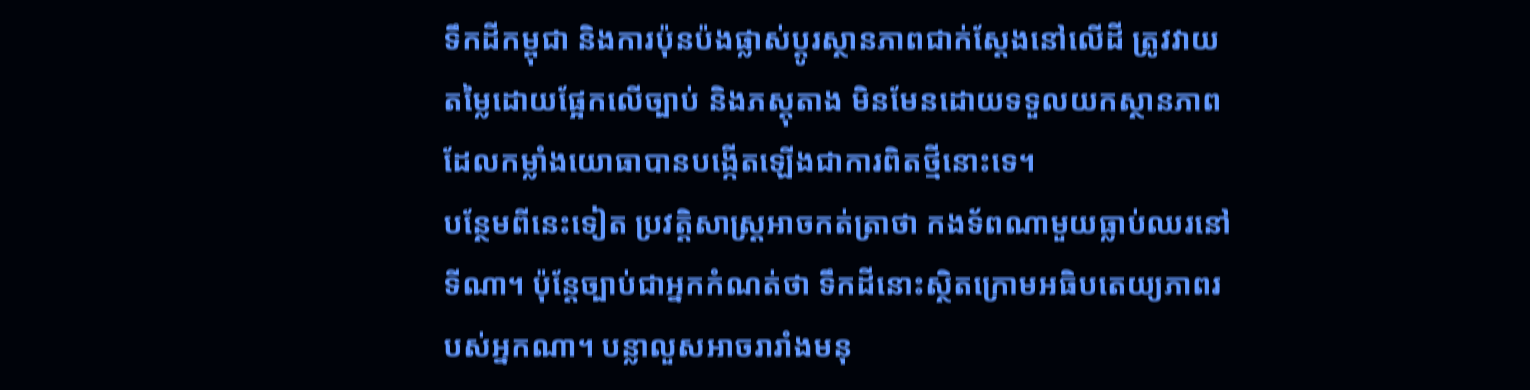ទឹកដីកម្ពុជា និងការប៉ុនប៉ងផ្លាស់ប្តូរស្ថានភាពជាក់ស្តែងនៅលើដី ត្រូវវាយតម្លៃដោយផ្អែកលើច្បាប់ និងភស្តុតាង មិនមែនដោយទទួលយកស្ថានភាពដែលកម្លាំងយោធាបានបង្កើតឡើងជាការពិតថ្មីនោះទេ។
បន្ថែមពីនេះទៀត ប្រវត្តិសាស្ត្រអាចកត់ត្រាថា កងទ័ពណាមួយធ្លាប់ឈរនៅទីណា។ ប៉ុន្តែច្បាប់ជាអ្នកកំណត់ថា ទឹកដីនោះស្ថិតក្រោមអធិបតេយ្យភាពរបស់អ្នកណា។ បន្លាលួសអាចរារាំងមនុ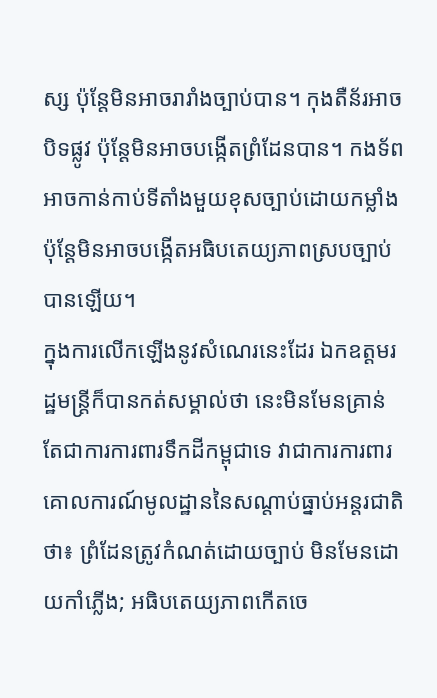ស្ស ប៉ុន្តែមិនអាចរារាំងច្បាប់បាន។ កុងតឺន័រអាចបិទផ្លូវ ប៉ុន្តែមិនអាចបង្កើតព្រំដែនបាន។ កងទ័ពអាចកាន់កាប់ទីតាំងមួយខុសច្បាប់ដោយកម្លាំង ប៉ុន្តែមិនអាចបង្កើតអធិបតេយ្យភាពស្របច្បាប់បានឡើយ។
ក្នុងការលើកឡើងនូវសំណេរនេះដែរ ឯកឧត្ដមរដ្ឋមន្រ្ដីក៏បានកត់សម្គាល់ថា នេះមិនមែនគ្រាន់តែជាការការពារទឹកដីកម្ពុជាទេ វាជាការការពារគោលការណ៍មូលដ្ឋាននៃសណ្តាប់ធ្នាប់អន្តរជាតិថា៖ ព្រំដែនត្រូវកំណត់ដោយច្បាប់ មិនមែនដោយកាំភ្លើង; អធិបតេយ្យភាពកើតចេ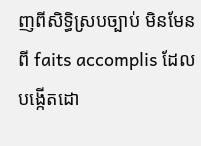ញពីសិទ្ធិស្របច្បាប់ មិនមែនពី faits accomplis ដែលបង្កើតដោ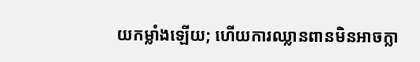យកម្លាំងឡើយ; ហើយការឈ្លានពានមិនអាចក្លា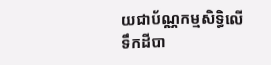យជាប័ណ្ណកម្មសិទ្ធិលើទឹកដីបា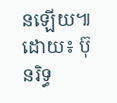នឡើយ៕
ដោយ៖ ប៊ុនរិទ្ធ